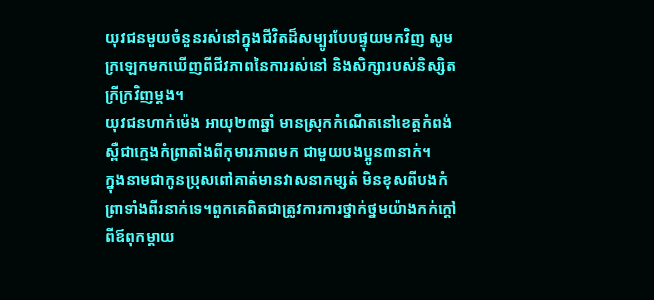យុវជនមួយចំនួនរស់នៅក្នុងជីវិតដ៏សម្បូរបែបផ្ទុយមកវិញ សូមក្រឡេកមកឃើញពីជីវភាពនៃការរស់នៅ និងសិក្សារបស់និស្សិតក្រីក្រវិញម្តង។
យុវជនហាក់ម៉េង អាយុ២៣ឆ្នាំ មានស្រុកកំណើតនៅខេត្តកំពង់ស្ពឺជាក្មេងកំព្រាតាំងពីកុមារភាពមក ជាមួយបងប្អូន៣នាក់។
ក្នុងនាមជាកូនប្រុសពៅគាត់មានវាសនាកម្សត់ មិនខុសពីបងកំព្រាទាំងពីរនាក់ទេ។ពួកគេពិតជាត្រូវការការថ្នាក់ថ្នមយ៉ាងកក់ក្ដៅពីឪពុកម្ដាយ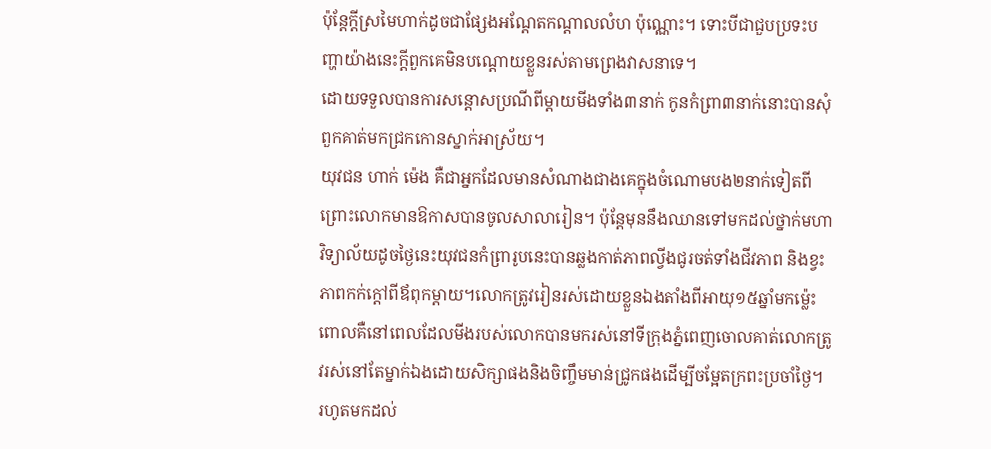ប៉ុន្ដែក្ដីស្រមៃហាក់ដូចជាផ្សែងអណ្ដែតកណ្ដាលលំហ ប៉ុណ្ណោះ។ ទោះបីជាជួបប្រទះបញ្ហាយ៉ាងនេះក្តីពួកគេមិនបណ្ដោយខ្លួនរស់តាមព្រេងវាសនាទេ។
ដោយទទួលបានការសន្តោសប្រណីពីម្ដាយមីងទាំង៣នាក់ កូនកំព្រា៣នាក់នោះបានសុំពួកគាត់មកជ្រកកោនស្នាក់អាស្រ័យ។
យុវជន ហាក់ ម៉េង គឺជាអ្នកដែលមានសំណាងជាងគេក្នុងចំណោមបង២នាក់ទៀតពីព្រោះលោកមានឱកាសបានចូលសាលារៀន។ ប៉ុន្តែមុននឹងឈានទៅមកដល់ថ្នាក់មហាវិទ្យាល័យដូចថ្ងៃនេះយុវជនកំព្រារូបនេះបានឆ្លងកាត់ភាពល្វីងជូរចត់ទាំងជីវភាព និងខ្វះភាពកក់ក្ដៅពីឪពុកម្ដាយ។លោកត្រូវរៀនរស់ដោយខ្លួនឯងតាំងពីអាយុ១៥ឆ្នាំមកម៉្លេះពោលគឺនៅពេលដែលមីងរបស់លោកបានមករស់នៅទីក្រុងភ្នំពេញចោលគាត់លោកត្រូវរស់នៅតែម្នាក់ឯងដោយសិក្សាផងនិងចិញ្ចឹមមាន់ជ្រូកផងដើម្បីចម្អែតក្រពះប្រចាំថ្ងៃ។
រហូតមកដល់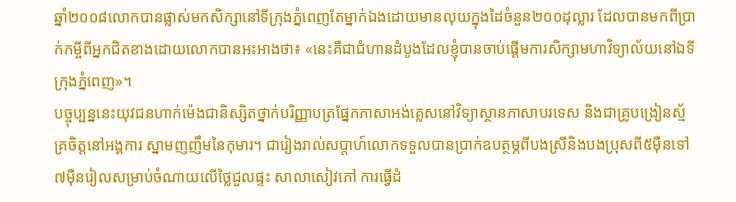ឆ្នាំ២០០៨លោកបានផ្លាស់មកសិក្សានៅទីក្រុងភ្នំពេញតែម្នាក់ឯងដោយមានលុយក្នុងដៃចំនួន២០០ដុល្លារ ដែលបានមកពីប្រាក់កម្ចីពីអ្នកជិតខាងដោយលោកបានអះអាងថា៖ «នេះគឺជាជំហានដំបូងដែលខ្ញុំបានចាប់ផ្តើមការសិក្សាមហាវិទ្យាល័យនៅឯទីក្រុងភ្នំពេញ»។
បច្ចុប្បន្ននេះយុវជនហាក់ម៉េងជានិស្សិតថ្នាក់បរិញ្ញាបត្រផ្នែកភាសាអង់គ្លេសនៅវិទ្យាស្ថានភាសាបរទេស និងជាគ្រូបង្រៀនស្ម័គ្រចិត្តនៅអង្គការ ស្នាមញញឹមនៃកុមារ។ ជារៀងរាល់សប្តាហ៍លោកទទួលបានប្រាក់ឧបត្ថម្ភពីបងស្រីនិងបងប្រុសពី៥ម៉ឺនទៅ៧ម៉ឺនរៀលសម្រាប់ចំណាយលើថ្លៃជួលផ្ទះ សាលាសៀវភៅ ការធ្វើដំ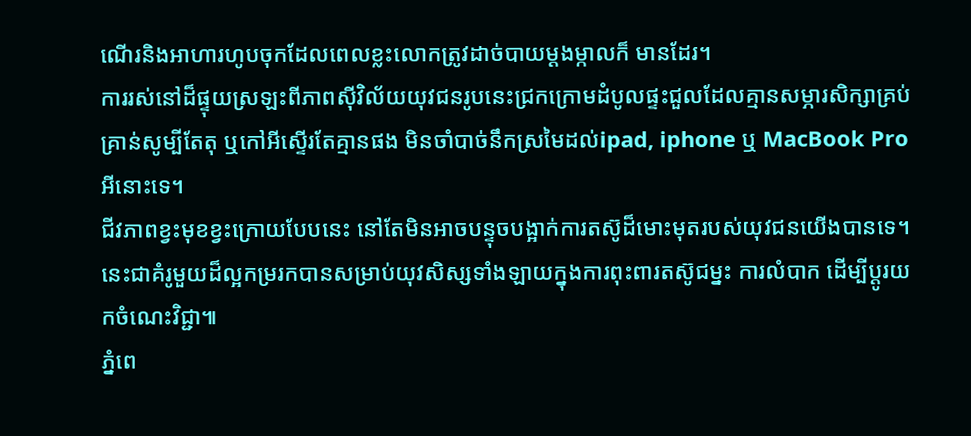ណើរនិងអាហារហូបចុកដែលពេលខ្លះលោកត្រូវដាច់បាយម្ដងម្កាលក៏ មានដែរ។
ការរស់នៅដ៏ផ្ទុយស្រឡះពីភាពស៊ីវិល័យយុវជនរូបនេះជ្រកក្រោមដំបូលផ្ទះជួលដែលគ្មានសម្ភារសិក្សាគ្រប់គ្រាន់សូម្បីតែតុ ឬកៅអីស្ទើរតែគ្មានផង មិនចាំបាច់នឹកស្រមៃដល់ipad, iphone ឬ MacBook Pro អីនោះទេ។
ជីវភាពខ្វះមុខខ្វះក្រោយបែបនេះ នៅតែមិនអាចបន្ទុចបង្អាក់ការតស៊ូដ៏មោះមុតរបស់យុវជនយើងបានទេ។នេះជាគំរូមួយដ៏ល្អកម្ររកបានសម្រាប់យុវសិស្សទាំងឡាយក្នុងការពុះពារតស៊ូជម្នះ ការលំបាក ដើម្បីប្ដូរយកចំណេះវិជ្ជា៕
ភ្នំពេ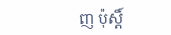ញ ប៉ុស្តិ៍